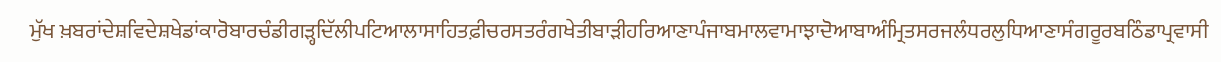ਮੁੱਖ ਖ਼ਬਰਾਂਦੇਸ਼ਵਿਦੇਸ਼ਖੇਡਾਂਕਾਰੋਬਾਰਚੰਡੀਗੜ੍ਹਦਿੱਲੀਪਟਿਆਲਾਸਾਹਿਤਫ਼ੀਚਰਸਤਰੰਗਖੇਤੀਬਾੜੀਹਰਿਆਣਾਪੰਜਾਬਮਾਲਵਾਮਾਝਾਦੋਆਬਾਅੰਮ੍ਰਿਤਸਰਜਲੰਧਰਲੁਧਿਆਣਾਸੰਗਰੂਰਬਠਿੰਡਾਪ੍ਰਵਾਸੀ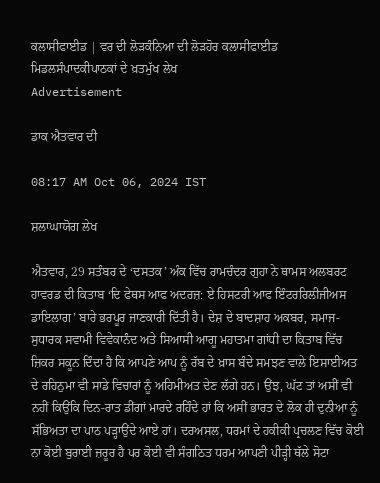ਕਲਾਸੀਫਾਈਡ | ਵਰ ਦੀ ਲੋੜਕੰਨਿਆ ਦੀ ਲੋੜਹੋਰ ਕਲਾਸੀਫਾਈਡ
ਮਿਡਲਸੰਪਾਦਕੀਪਾਠਕਾਂ ਦੇ ਖ਼ਤਮੁੱਖ ਲੇਖ
Advertisement

ਡਾਕ ਐਤਵਾਰ ਦੀ

08:17 AM Oct 06, 2024 IST

ਸ਼ਲਾਘਾਯੋਗ ਲੇਖ

ਐਤਵਾਰ, 29 ਸਤੰਬਰ ਦੇ ‘ਦਸਤਕ’ ਅੰਕ ਵਿੱਚ ਰਾਮਚੰਦਰ ਗੁਹਾ ਨੇ ਥਾਮਸ ਅਲਬਰਟ ਹਾਵਰਡ ਦੀ ਕਿਤਾਬ ‘ਦਿ ਫੇਥਸ ਆਫ ਅਦਰਜ਼: ਏ ਹਿਸਟਰੀ ਆਫ ਇੰਟਰਰਿਲੀਜੀਅਸ ਡਾਇਲਾਗ’ ਬਾਰੇ ਭਰਪੂਰ ਜਾਣਕਾਰੀ ਦਿੱਤੀ ਹੈ। ਦੇਸ਼ ਦੇ ਬਾਦਸ਼ਾਹ ਅਕਬਰ, ਸਮਾਜ-ਸੁਧਾਰਕ ਸਵਾਮੀ ਵਿਵੇਕਾਨੰਦ ਅਤੇ ਸਿਆਸੀ ਆਗੂ ਮਹਾਤਮਾ ਗਾਂਧੀ ਦਾ ਕਿਤਾਬ ਵਿੱਚ ਜ਼ਿਕਰ ਸਕੂਨ ਦਿੰਦਾ ਹੈ ਕਿ ਆਪਣੇ ਆਪ ਨੂੰ ਰੱਬ ਦੇ ਖ਼ਾਸ ਬੰਦੇ ਸਮਝਣ ਵਾਲੇ ਇਸਾਈਅਤ ਦੇ ਰਹਿਨੁਮਾ ਵੀ ਸਾਡੇ ਵਿਚਾਰਾਂ ਨੂੰ ਅਹਿਮੀਅਤ ਦੇਣ ਲੱਗੇ ਹਨ। ਉਂਝ, ਘੱਟ ਤਾਂ ਅਸੀਂ ਵੀ ਨਹੀਂ ਕਿਉਂਕਿ ਦਿਨ-ਰਾਤ ਡੀਂਗਾਂ ਮਾਰਦੇ ਰਹਿੰਦੇ ਹਾਂ ਕਿ ਅਸੀਂ ਭਾਰਤ ਦੇ ਲੋਕ ਹੀ ਦੁਨੀਆ ਨੂੰ ਸੱਭਿਅਤਾ ਦਾ ਪਾਠ ਪੜ੍ਹਾਉਂਦੇ ਆਏ ਹਾਂ। ਦਰਅਸਲ, ਧਰਮਾਂ ਦੇ ਹਕੀਕੀ ਪ੍ਰਚਲਣ ਵਿੱਚ ਕੋਈ ਨਾ ਕੋਈ ਬੁਰਾਈ ਜ਼ਰੂਰ ਹੈ ਪਰ ਕੋਈ ਵੀ ਸੰਗਠਿਤ ਧਰਮ ਆਪਣੀ ਪੀੜ੍ਹੀ ਥੱਲੇ ਸੋਟਾ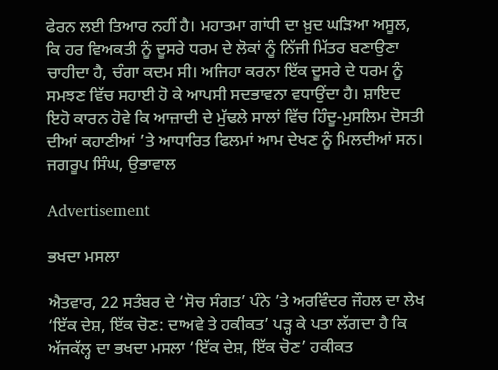ਫੇਰਨ ਲਈ ਤਿਆਰ ਨਹੀਂ ਹੈ। ਮਹਾਤਮਾ ਗਾਂਧੀ ਦਾ ਖ਼ੁਦ ਘੜਿਆ ਅਸੂਲ, ਕਿ ਹਰ ਵਿਅਕਤੀ ਨੂੰ ਦੂਸਰੇ ਧਰਮ ਦੇ ਲੋਕਾਂ ਨੂੰ ਨਿੱਜੀ ਮਿੱਤਰ ਬਣਾਉਣਾ ਚਾਹੀਦਾ ਹੈ, ਚੰਗਾ ਕਦਮ ਸੀ। ਅਜਿਹਾ ਕਰਨਾ ਇੱਕ ਦੂਸਰੇ ਦੇ ਧਰਮ ਨੂੰ ਸਮਝਣ ਵਿੱਚ ਸਹਾਈ ਹੋ ਕੇ ਆਪਸੀ ਸਦਭਾਵਨਾ ਵਧਾਉਂਦਾ ਹੈ। ਸ਼ਾਇਦ ਇਹੋ ਕਾਰਨ ਹੋਵੇ ਕਿ ਆਜ਼ਾਦੀ ਦੇ ਮੁੱਢਲੇ ਸਾਲਾਂ ਵਿੱਚ ਹਿੰਦੂ-ਮੁਸਲਿਮ ਦੋਸਤੀ ਦੀਆਂ ਕਹਾਣੀਆਂ ’ਤੇ ਆਧਾਰਿਤ ਫਿਲਮਾਂ ਆਮ ਦੇਖਣ ਨੂੰ ਮਿਲਦੀਆਂ ਸਨ।
ਜਗਰੂਪ ਸਿੰਘ, ਉਭਾਵਾਲ

Advertisement

ਭਖਦਾ ਮਸਲਾ

ਐਤਵਾਰ, 22 ਸਤੰਬਰ ਦੇ ‘ਸੋਚ ਸੰਗਤ’ ਪੰਨੇ ’ਤੇ ਅਰਵਿੰਦਰ ਜੌਹਲ ਦਾ ਲੇਖ ‘ਇੱਕ ਦੇਸ਼, ਇੱਕ ਚੋਣ: ਦਾਅਵੇ ਤੇ ਹਕੀਕਤ’ ਪੜ੍ਹ ਕੇ ਪਤਾ ਲੱਗਦਾ ਹੈ ਕਿ ਅੱਜਕੱਲ੍ਹ ਦਾ ਭਖਦਾ ਮਸਲਾ ‘ਇੱਕ ਦੇਸ਼, ਇੱਕ ਚੋਣ’ ਹਕੀਕਤ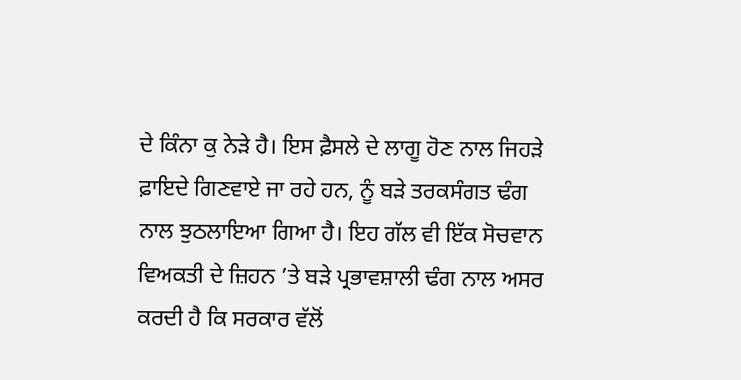ਦੇ ਕਿੰਨਾ ਕੁ ਨੇੜੇ ਹੈ। ਇਸ ਫ਼ੈਸਲੇ ਦੇ ਲਾਗੂ ਹੋਣ ਨਾਲ ਜਿਹੜੇ ਫ਼ਾਇਦੇ ਗਿਣਵਾਏ ਜਾ ਰਹੇ ਹਨ, ਨੂੰ ਬੜੇ ਤਰਕਸੰਗਤ ਢੰਗ ਨਾਲ ਝੁਠਲਾਇਆ ਗਿਆ ਹੈ। ਇਹ ਗੱਲ ਵੀ ਇੱਕ ਸੋਚਵਾਨ ਵਿਅਕਤੀ ਦੇ ਜ਼ਿਹਨ ’ਤੇ ਬੜੇ ਪ੍ਰਭਾਵਸ਼ਾਲੀ ਢੰਗ ਨਾਲ ਅਸਰ ਕਰਦੀ ਹੈ ਕਿ ਸਰਕਾਰ ਵੱਲੋਂ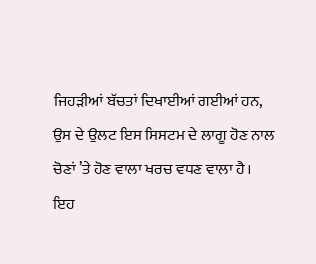ਜਿਹੜੀਆਂ ਬੱਚਤਾਂ ਦਿਖਾਈਆਂ ਗਈਆਂ ਹਨ, ਉਸ ਦੇ ਉਲਟ ਇਸ ਸਿਸਟਮ ਦੇ ਲਾਗੂ ਹੋਣ ਨਾਲ ਚੋਣਾਂ ’ਤੇ ਹੋਣ ਵਾਲਾ ਖਰਚ ਵਧਣ ਵਾਲਾ ਹੈ। ਇਹ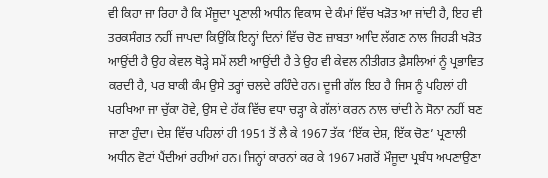ਵੀ ਕਿਹਾ ਜਾ ਰਿਹਾ ਹੈ ਕਿ ਮੌਜੂਦਾ ਪ੍ਰਣਾਲੀ ਅਧੀਨ ਵਿਕਾਸ ਦੇ ਕੰਮਾਂ ਵਿੱਚ ਖੜੋਤ ਆ ਜਾਂਦੀ ਹੈ, ਇਹ ਵੀ ਤਰਕਸੰਗਤ ਨਹੀਂ ਜਾਪਦਾ ਕਿਉਂਕਿ ਇਨ੍ਹਾਂ ਦਿਨਾਂ ਵਿੱਚ ਚੋਣ ਜ਼ਾਬਤਾ ਆਦਿ ਲੱਗਣ ਨਾਲ ਜਿਹੜੀ ਖੜੋਤ ਆਉਂਦੀ ਹੈ ਉਹ ਕੇਵਲ ਥੋੜ੍ਹੇ ਸਮੇਂ ਲਈ ਆਉਂਦੀ ਹੈ ਤੇ ਉਹ ਵੀ ਕੇਵਲ ਨੀਤੀਗਤ ਫ਼ੈਸਲਿਆਂ ਨੂੰ ਪ੍ਰਭਾਵਿਤ ਕਰਦੀ ਹੈ, ਪਰ ਬਾਕੀ ਕੰਮ ਉਸੇ ਤਰ੍ਹਾਂ ਚਲਦੇ ਰਹਿੰਦੇ ਹਨ। ਦੂਜੀ ਗੱਲ ਇਹ ਹੈ ਜਿਸ ਨੂੰ ਪਹਿਲਾਂ ਹੀ ਪਰਖਿਆ ਜਾ ਚੁੱਕਾ ਹੋਵੇ, ਉਸ ਦੇ ਹੱਕ ਵਿੱਚ ਵਧਾ ਚੜ੍ਹਾ ਕੇ ਗੱਲਾਂ ਕਰਨ ਨਾਲ ਚਾਂਦੀ ਨੇ ਸੋਨਾ ਨਹੀਂ ਬਣ ਜਾਣਾ ਹੁੰਦਾ। ਦੇਸ਼ ਵਿੱਚ ਪਹਿਲਾਂ ਹੀ 1951 ਤੋਂ ਲੈ ਕੇ 1967 ਤੱਕ ‘ਇੱਕ ਦੇਸ਼, ਇੱਕ ਚੋਣ’ ਪ੍ਰਣਾਲੀ ਅਧੀਨ ਵੋਟਾਂ ਪੈਂਦੀਆਂ ਰਹੀਆਂ ਹਨ। ਜਿਨ੍ਹਾਂ ਕਾਰਨਾਂ ਕਰ ਕੇ 1967 ਮਗਰੋਂ ਮੌਜੂਦਾ ਪ੍ਰਬੰਧ ਅਪਣਾਉਣਾ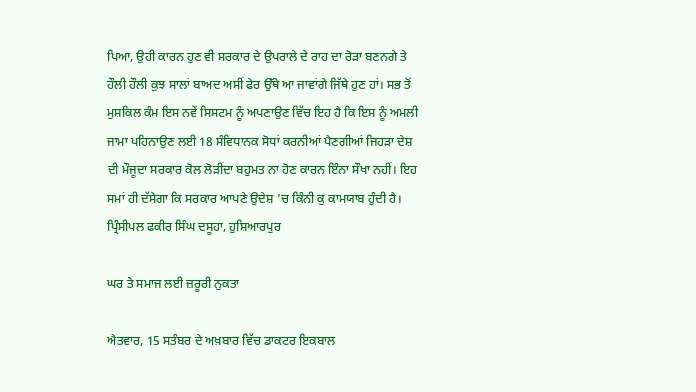ਪਿਆ, ਉਹੀ ਕਾਰਨ ਹੁਣ ਵੀ ਸਰਕਾਰ ਦੇ ਉਪਰਾਲੇ ਦੇ ਰਾਹ ਦਾ ਰੋੜਾ ਬਣਨਗੇ ਤੇ ਹੌਲੀ ਹੌਲੀ ਕੁਝ ਸਾਲਾਂ ਬਾਅਦ ਅਸੀਂ ਫੇਰ ਉੱਥੇ ਆ ਜਾਵਾਂਗੇ ਜਿੱਥੇ ਹੁਣ ਹਾਂ। ਸਭ ਤੋਂ ਮੁਸ਼ਕਿਲ ਕੰਮ ਇਸ ਨਵੇਂ ਸਿਸਟਮ ਨੂੰ ਅਪਣਾਉਣ ਵਿੱਚ ਇਹ ਹੈ ਕਿ ਇਸ ਨੂੰ ਅਮਲੀ ਜਾਮਾ ਪਹਿਨਾਉਣ ਲਈ 18 ਸੰਵਿਧਾਨਕ ਸੋਧਾਂ ਕਰਨੀਆਂ ਪੈਣਗੀਆਂ ਜਿਹੜਾ ਦੇਸ਼ ਦੀ ਮੌਜੂਦਾ ਸਰਕਾਰ ਕੋਲ ਲੋੜੀਂਦਾ ਬਹੁਮਤ ਨਾ ਹੋਣ ਕਾਰਨ ਇੰਨਾ ਸੌਖਾ ਨਹੀਂ। ਇਹ ਸਮਾਂ ਹੀ ਦੱਸੇਗਾ ਕਿ ਸਰਕਾਰ ਆਪਣੇ ਉਦੇਸ਼ ’ਚ ਕਿੰਨੀ ਕੁ ਕਾਮਯਾਬ ਹੁੰਦੀ ਹੈ।
ਪ੍ਰਿੰਸੀਪਲ ਫਕੀਰ ਸਿੰਘ ਦਸੂਹਾ, ਹੁਸ਼ਿਆਰਪੁਰ

ਘਰ ਤੇ ਸਮਾਜ ਲਈ ਜ਼ਰੂਰੀ ਨੁਕਤਾ

ਐਤਵਾਰ, 15 ਸਤੰਬਰ ਦੇ ਅਖ਼ਬਾਰ ਵਿੱਚ ਡਾਕਟਰ ਇਕਬਾਲ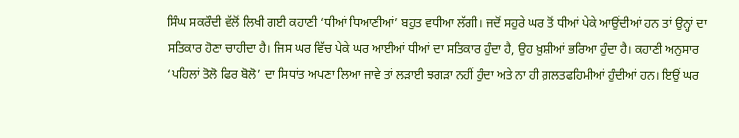ਸਿੰਘ ਸਕਰੌਦੀ ਵੱਲੋਂ ਲਿਖੀ ਗਈ ਕਹਾਣੀ ‘ਧੀਆਂ ਧਿਆਣੀਆਂ’ ਬਹੁਤ ਵਧੀਆ ਲੱਗੀ। ਜਦੋਂ ਸਹੁਰੇ ਘਰ ਤੋਂ ਧੀਆਂ ਪੇਕੇ ਆਉਂਦੀਆਂ ਹਨ ਤਾਂ ਉਨ੍ਹਾਂ ਦਾ ਸਤਿਕਾਰ ਹੋਣਾ ਚਾਹੀਦਾ ਹੈ। ਜਿਸ ਘਰ ਵਿੱਚ ਪੇਕੇ ਘਰ ਆਈਆਂ ਧੀਆਂ ਦਾ ਸਤਿਕਾਰ ਹੁੰਦਾ ਹੈ, ਉਹ ਖ਼ੁਸ਼ੀਆਂ ਭਰਿਆ ਹੁੰਦਾ ਹੈ। ਕਹਾਣੀ ਅਨੁਸਾਰ ‘ਪਹਿਲਾਂ ਤੋਲੋ ਫਿਰ ਬੋਲੋ’ ਦਾ ਸਿਧਾਂਤ ਅਪਣਾ ਲਿਆ ਜਾਵੇ ਤਾਂ ਲੜਾਈ ਝਗੜਾ ਨਹੀਂ ਹੁੰਦਾ ਅਤੇ ਨਾ ਹੀ ਗ਼ਲਤਫਹਿਮੀਆਂ ਹੁੰਦੀਆਂ ਹਨ। ਇਉਂ ਘਰ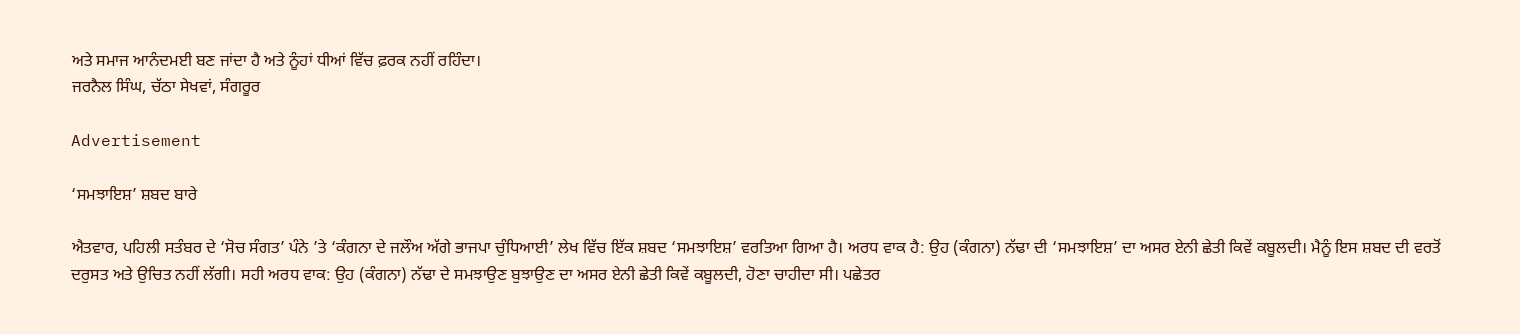ਅਤੇ ਸਮਾਜ ਆਨੰਦਮਈ ਬਣ ਜਾਂਦਾ ਹੈ ਅਤੇ ਨੂੰਹਾਂ ਧੀਆਂ ਵਿੱਚ ਫ਼ਰਕ ਨਹੀਂ ਰਹਿੰਦਾ।
ਜਰਨੈਲ ਸਿੰਘ, ਚੱਠਾ ਸੇਖਵਾਂ, ਸੰਗਰੂਰ

Advertisement

‘ਸਮਝਾਇਸ਼’ ਸ਼ਬਦ ਬਾਰੇ

ਐਤਵਾਰ, ਪਹਿਲੀ ਸਤੰਬਰ ਦੇ ‘ਸੋਚ ਸੰਗਤ’ ਪੰਨੇ ’ਤੇ ‘ਕੰਗਨਾ ਦੇ ਜਲੌਅ ਅੱਗੇ ਭਾਜਪਾ ਚੁੰਧਿਆਈ’ ਲੇਖ ਵਿੱਚ ਇੱਕ ਸ਼ਬਦ ‘ਸਮਝਾਇਸ਼’ ਵਰਤਿਆ ਗਿਆ ਹੈ। ਅਰਧ ਵਾਕ ਹੈ: ਉਹ (ਕੰਗਨਾ) ਨੱਢਾ ਦੀ ‘ਸਮਝਾਇਸ਼’ ਦਾ ਅਸਰ ਏਨੀ ਛੇਤੀ ਕਿਵੇਂ ਕਬੂਲਦੀ। ਮੈਨੂੰ ਇਸ ਸ਼ਬਦ ਦੀ ਵਰਤੋਂ ਦਰੁਸਤ ਅਤੇ ਉਚਿਤ ਨਹੀਂ ਲੱਗੀ। ਸਹੀ ਅਰਧ ਵਾਕ: ਉਹ (ਕੰਗਨਾ) ਨੱਢਾ ਦੇ ਸਮਝਾਉਣ ਬੁਝਾਉਣ ਦਾ ਅਸਰ ਏਨੀ ਛੇਤੀ ਕਿਵੇਂ ਕਬੂਲਦੀ, ਹੋਣਾ ਚਾਹੀਦਾ ਸੀ। ਪਛੇਤਰ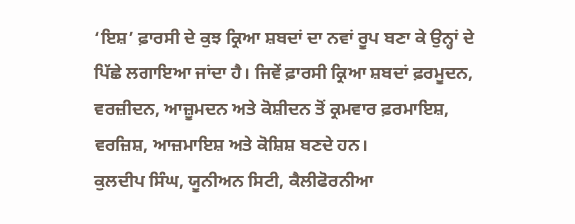‘ਇਸ਼’ ਫ਼ਾਰਸੀ ਦੇ ਕੁਝ ਕ੍ਰਿਆ ਸ਼ਬਦਾਂ ਦਾ ਨਵਾਂ ਰੂਪ ਬਣਾ ਕੇ ਉਨ੍ਹਾਂ ਦੇ ਪਿੱਛੇ ਲਗਾਇਆ ਜਾਂਦਾ ਹੈ। ਜਿਵੇਂ ਫ਼ਾਰਸੀ ਕ੍ਰਿਆ ਸ਼ਬਦਾਂ ਫ਼ਰਮੂਦਨ, ਵਰਜ਼ੀਦਨ, ਆਜ਼ੂਮਦਨ ਅਤੇ ਕੋਸ਼ੀਦਨ ਤੋਂ ਕ੍ਰਮਵਾਰ ਫ਼ਰਮਾਇਸ਼, ਵਰਜ਼ਿਸ਼, ਆਜ਼ਮਾਇਸ਼ ਅਤੇ ਕੋਸ਼ਿਸ਼ ਬਣਦੇ ਹਨ।
ਕੁਲਦੀਪ ਸਿੰਘ, ਯੂਨੀਅਨ ਸਿਟੀ, ਕੈਲੀਫੋਰਨੀਆ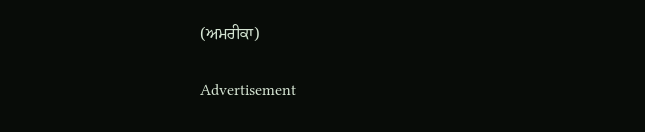(ਅਮਰੀਕਾ)

Advertisement